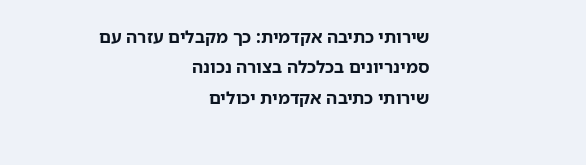שירותי כתיבה אקדמית: כך מקבלים עזרה עם סמינריונים בכלכלה בצורה נכונה
שירותי כתיבה אקדמית יכולים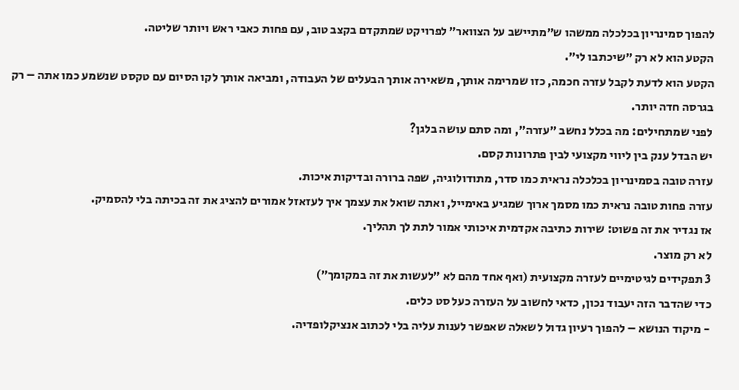להפוך סמינריון בכלכלה ממשהו ש״מתיישב על הצוואר״ לפרויקט שמתקדם בקצב טוב, עם פחות כאבי ראש ויותר שליטה.
הקטע הוא לא רק ״שיכתבו לי״.
הקטע הוא לדעת לקבל עזרה חכמה, כזו שמרימה אותך, משאירה אותך הבעלים של העבודה, ומביאה אותך לקו הסיום עם טקסט שנשמע כמו אתה – רק בגרסה חדה יותר.
לפני שמתחילים: מה בכלל נחשב ״עזרה״, ומה סתם עושה בלגן?
יש הבדל ענק בין ליווי מקצועי לבין פתרונות קסם.
עזרה טובה בסמינריון בכלכלה נראית כמו סדר, מתודולוגיה, שפה ברורה ובדיקות איכות.
עזרה פחות טובה נראית כמו מסמך ארוך שמגיע באימייל, ואתה שואל את עצמך איך לעזאזל אמורים להציג את זה בכיתה בלי להסמיק.
אז נגדיר את זה פשוט: שירות כתיבה אקדמית איכותי אמור לתת לך תהליך.
לא רק מוצר.
3 תפקידים לגיטימיים לעזרה מקצועית (ואף אחד מהם לא ״לעשות את זה במקומך״)
כדי שהדבר הזה יעבוד נכון, כדאי לחשוב על העזרה כעל סט כלים.
- מיקוד הנושא – להפוך רעיון גדול לשאלה שאפשר לענות עליה בלי לכתוב אנציקלופדיה.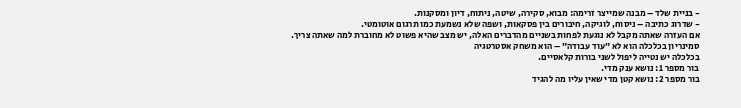- בניית שלד – מבנה שמייצר זרימה: מבוא, סקירה, שיטה, ניתוח, דיון ומסקנות.
- שדרוג כתיבה – ניסוח, לוגיקה, חיבורים בין פסקאות, ושפה שלא נשמעת כמו תרגום אוטומטי.
אם העזרה שאתה מקבל לא נוגעת לפחות בשניים מהדברים האלה, יש מצב שהיא פשוט לא מחוברת למה שאתה צריך.
סמינריון בכלכלה הוא לא ״עוד עבודה״ – הוא משחק אסטרטגיה
בכלכלה יש נטייה ליפול לשני בורות קלאסיים.
בור מספר 1: נושא ענק מדי.
בור מספר 2: נושא קטן מדי שאין עליו מה להגיד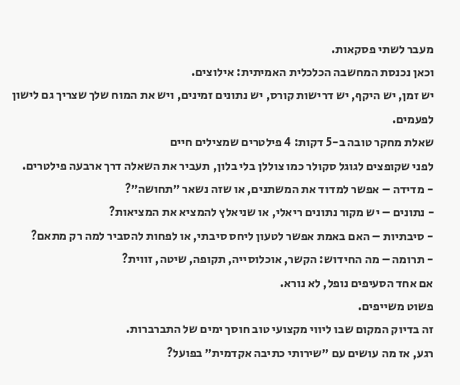מעבר לשתי פסקאות.
וכאן נכנסת המחשבה הכלכלית האמיתית: אילוצים.
יש זמן, יש היקף, יש דרישות קורס, יש נתונים זמינים, ויש את המוח שלך שצריך גם לישון לפעמים.
שאלת מחקר טובה ב-5 דקות: 4 פילטרים שמצילים חיים
לפני שקופצים לגוגל סקולר כמו צוללן בלי בלון, תעביר את השאלה דרך ארבעה פילטרים.
- מדידה – אפשר למדוד את המשתנים, או שזה נשאר ״תחושה״?
- נתונים – יש מקור נתונים ריאלי, או שניאלץ להמציא את המציאות?
- סיבתיות – האם באמת אפשר לטעון ליחס סיבתי, או לפחות להסביר למה רק מתאם?
- תרומה – מה החידוש: הקשר, אוכלוסייה, תקופה, שיטה, זווית?
אם אחד הסעיפים נופל, לא נורא.
פשוט משייפים.
זה בדיוק המקום שבו ליווי מקצועי טוב חוסך ימים של התברברות.
רגע, אז מה עושים עם ״שירותי כתיבה אקדמית״ בפועל?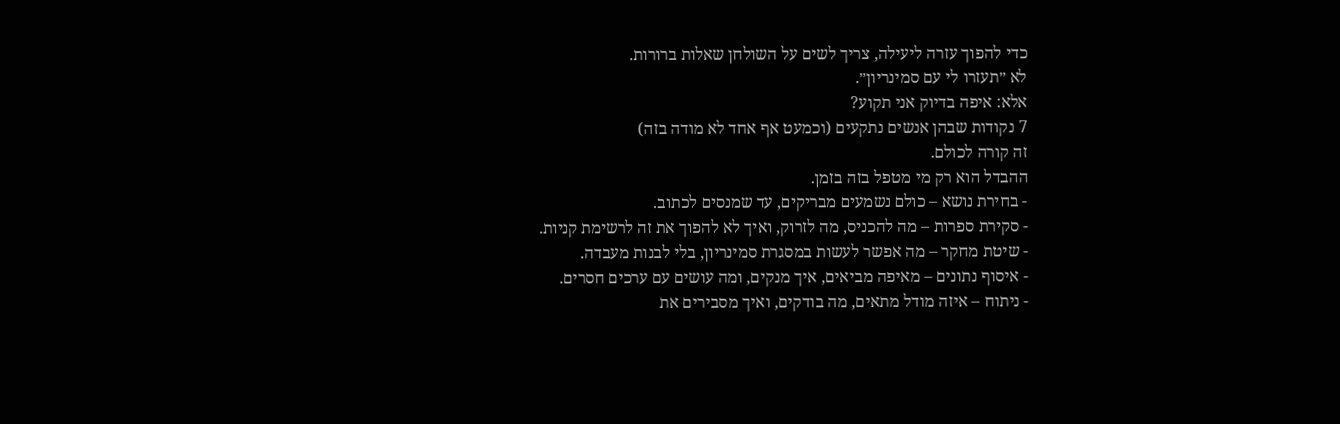כדי להפוך עזרה ליעילה, צריך לשים על השולחן שאלות ברורות.
לא ״תעזרו לי עם סמינריון״.
אלא: איפה בדיוק אני תקוע?
7 נקודות שבהן אנשים נתקעים (וכמעט אף אחד לא מודה בזה)
זה קורה לכולם.
ההבדל הוא רק מי מטפל בזה בזמן.
- בחירת נושא – כולם נשמעים מבריקים, עד שמנסים לכתוב.
- סקירת ספרות – מה להכניס, מה לזרוק, ואיך לא להפוך את זה לרשימת קניות.
- שיטת מחקר – מה אפשר לעשות במסגרת סמינריון, בלי לבנות מעבדה.
- איסוף נתונים – מאיפה מביאים, איך מנקים, ומה עושים עם ערכים חסרים.
- ניתוח – איזה מודל מתאים, מה בודקים, ואיך מסבירים את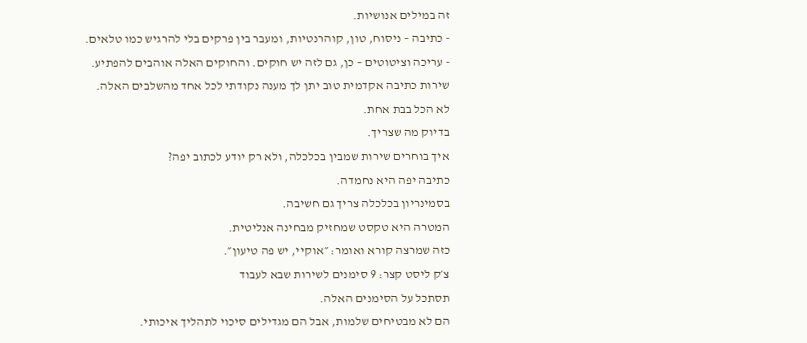זה במילים אנושיות.
- כתיבה – ניסוח, טון, קוהרנטיות, ומעבר בין פרקים בלי להרגיש כמו טלאים.
- עריכה וציטוטים – כן, גם לזה יש חוקים. והחוקים האלה אוהבים להפתיע.
שירות כתיבה אקדמית טוב יתן לך מענה נקודתי לכל אחד מהשלבים האלה.
לא הכל בבת אחת.
בדיוק מה שצריך.
איך בוחרים שירות שמבין בכלכלה, ולא רק יודע לכתוב יפה?
כתיבה יפה היא נחמדה.
בסמינריון בכלכלה צריך גם חשיבה.
המטרה היא טקסט שמחזיק מבחינה אנליטית.
כזה שמרצה קורא ואומר: ״אוקיי, יש פה טיעון״.
צ׳ק ליסט קצר: 9 סימנים לשירות שבא לעבוד
תסתכל על הסימנים האלה.
הם לא מבטיחים שלמות, אבל הם מגדילים סיכוי לתהליך איכותי.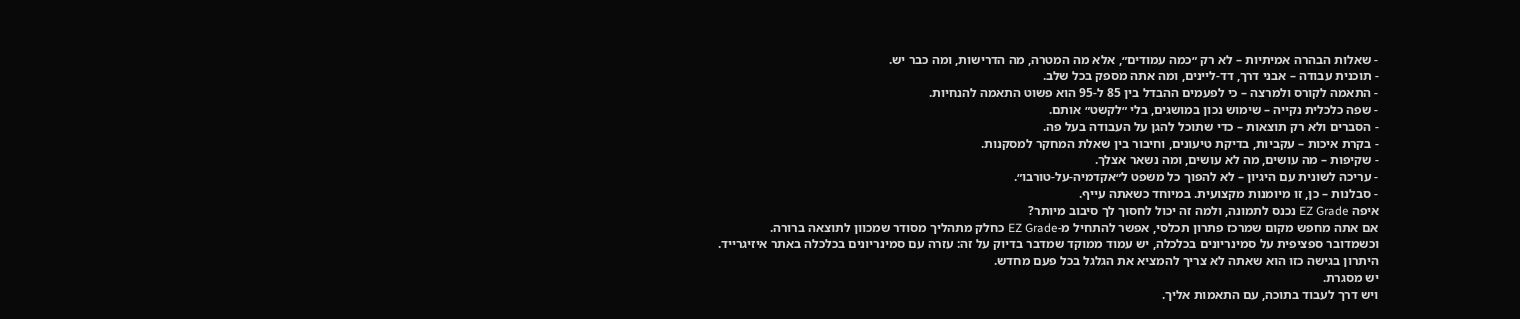- שאלות הבהרה אמיתיות – לא רק ״כמה עמודים״, אלא מה המטרה, מה הדרישות, ומה כבר יש.
- תוכנית עבודה – אבני דרך, דד-ליינים, ומה אתה מספק בכל שלב.
- התאמה לקורס ולמרצה – כי לפעמים ההבדל בין 85 ל-95 הוא פשוט התאמה להנחיות.
- שפה כלכלית נקייה – שימוש נכון במושגים, בלי ״לקשט״ אותם.
- הסברים ולא רק תוצאות – כדי שתוכל להגן על העבודה בעל פה.
- בקרת איכות – עקביות, בדיקת טיעונים, וחיבור בין שאלת המחקר למסקנות.
- שקיפות – מה עושים, מה לא עושים, ומה נשאר אצלך.
- עריכה לשונית עם היגיון – לא להפוך כל משפט ל״אקדמיה-על-טורבו״.
- סבלנות – כן, זו מיומנות מקצועית. במיוחד כשאתה עייף.
איפה EZ Grade נכנס לתמונה, ולמה זה יכול לחסוך לך סיבוב מיותר?
אם אתה מחפש מקום שמרכז פתרון תכלסי, אפשר להתחיל מ-EZ Grade כחלק מתהליך מסודר שמכוון לתוצאה ברורה.
וכשמדובר ספציפית על סמינריונים בכלכלה, יש עמוד ממוקד שמדבר בדיוק על זה: עזרה עם סמינריונים בכלכלה באתר איזיגרייד.
היתרון בגישה כזו הוא שאתה לא צריך להמציא את הגלגל בכל פעם מחדש.
יש מסגרת.
ויש דרך לעבוד בתוכה, עם התאמות אליך.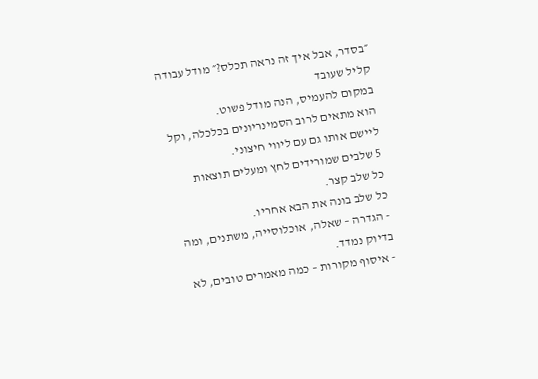״בסדר, אבל איך זה נראה תכלס?״ מודל עבודה קליל שעובד
במקום להעמיס, הנה מודל פשוט.
הוא מתאים לרוב הסמינריונים בכלכלה, וקל ליישם אותו גם עם ליווי חיצוני.
5 שלבים שמורידים לחץ ומעלים תוצאות
כל שלב קצר.
כל שלב בונה את הבא אחריו.
- הגדרה – שאלה, אוכלוסייה, משתנים, ומה בדיוק נמדד.
- איסוף מקורות – כמה מאמרים טובים, לא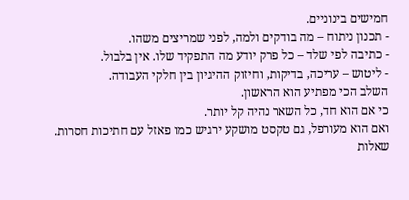חמישים בינוניים.
- תכנון ניתוח – מה בודקים ולמה, לפני שמריצים משהו.
- כתיבה לפי שלד – כל פרק יודע מה התפקיד שלו. אין בלבול.
- ליטוש – עריכה, בדיקות, וחיזוק ההיגיון בין חלקי העבודה.
השלב הכי מפתיע הוא הראשון.
כי אם הוא חד, כל השאר נהיה קל יותר.
ואם הוא מעורפל, גם טקסט מושקע ירגיש כמו פאזל עם חתיכות חסרות.
שאלות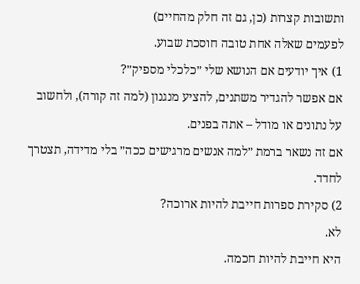ותשובות קצרות (כן, גם זה חלק מהחיים)
לפעמים שאלה אחת טובה חוסכת שבוע.
1) איך יודעים אם הנושא שלי ״כלכלי מספיק״?
אם אפשר להגדיר משתנים, להציע מנגנון (למה זה קורה), ולחשוב על נתונים או מודל – אתה בפנים.
אם זה נשאר ברמת ״למה אנשים מרגישים ככה״ בלי מדידה, תצטרך לחדד.
2) סקירת ספרות חייבת להיות ארוכה?
לא.
היא חייבת להיות חכמה.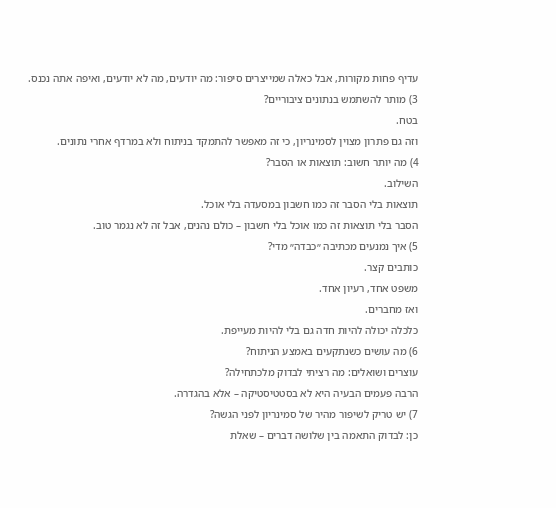עדיף פחות מקורות, אבל כאלה שמייצרים סיפור: מה יודעים, מה לא יודעים, ואיפה אתה נכנס.
3) מותר להשתמש בנתונים ציבוריים?
בטח.
וזה גם פתרון מצוין לסמינריון, כי זה מאפשר להתמקד בניתוח ולא במרדף אחרי נתונים.
4) מה יותר חשוב: תוצאות או הסבר?
השילוב.
תוצאות בלי הסבר זה כמו חשבון במסעדה בלי אוכל.
הסבר בלי תוצאות זה כמו אוכל בלי חשבון – כולם נהנים, אבל זה לא נגמר טוב.
5) איך נמנעים מכתיבה ״כבדה״ מדי?
כותבים קצר.
משפט אחד, רעיון אחד.
ואז מחברים.
כלכלה יכולה להיות חדה גם בלי להיות מעייפת.
6) מה עושים כשנתקעים באמצע הניתוח?
עוצרים ושואלים: מה רציתי לבדוק מלכתחילה?
הרבה פעמים הבעיה היא לא בסטטיסטיקה – אלא בהגדרה.
7) יש טריק לשיפור מהיר של סמינריון לפני הגשה?
כן: לבדוק התאמה בין שלושה דברים – שאלת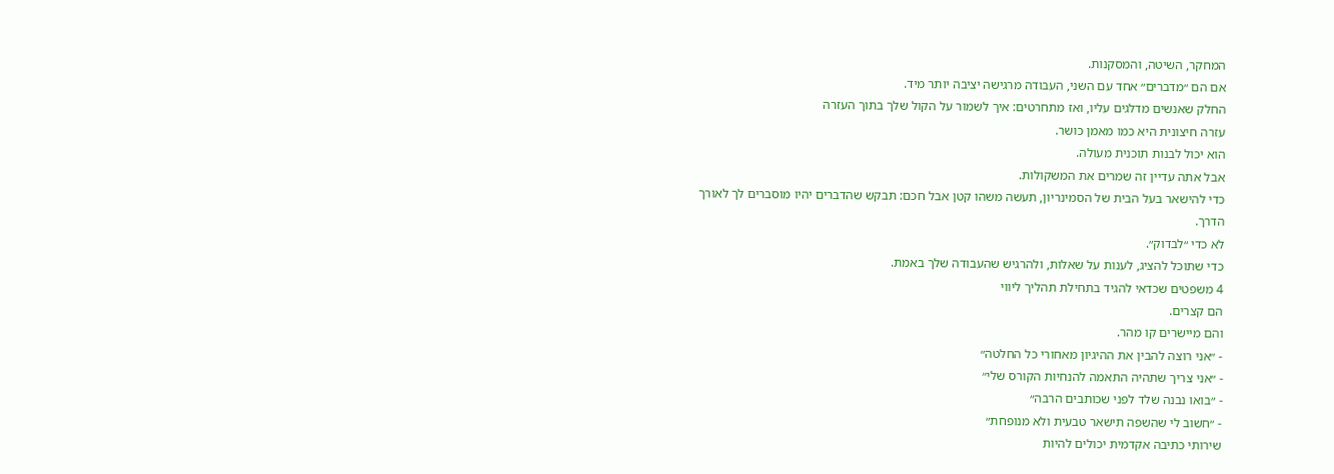המחקר, השיטה, והמסקנות.
אם הם ״מדברים״ אחד עם השני, העבודה מרגישה יציבה יותר מיד.
החלק שאנשים מדלגים עליו, ואז מתחרטים: איך לשמור על הקול שלך בתוך העזרה
עזרה חיצונית היא כמו מאמן כושר.
הוא יכול לבנות תוכנית מעולה.
אבל אתה עדיין זה שמרים את המשקולות.
כדי להישאר בעל הבית של הסמינריון, תעשה משהו קטן אבל חכם: תבקש שהדברים יהיו מוסברים לך לאורך הדרך.
לא כדי ״לבדוק״.
כדי שתוכל להציג, לענות על שאלות, ולהרגיש שהעבודה שלך באמת.
4 משפטים שכדאי להגיד בתחילת תהליך ליווי
הם קצרים.
והם מיישרים קו מהר.
- ״אני רוצה להבין את ההיגיון מאחורי כל החלטה״
- ״אני צריך שתהיה התאמה להנחיות הקורס שלי״
- ״בואו נבנה שלד לפני שכותבים הרבה״
- ״חשוב לי שהשפה תישאר טבעית ולא מנופחת״
שירותי כתיבה אקדמית יכולים להיות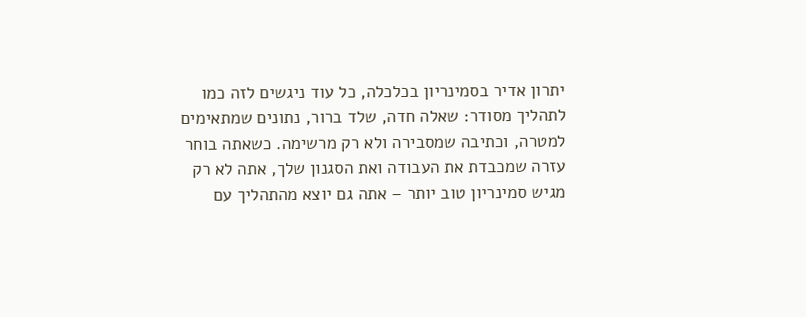יתרון אדיר בסמינריון בכלכלה, כל עוד ניגשים לזה כמו לתהליך מסודר: שאלה חדה, שלד ברור, נתונים שמתאימים למטרה, וכתיבה שמסבירה ולא רק מרשימה. כשאתה בוחר עזרה שמכבדת את העבודה ואת הסגנון שלך, אתה לא רק מגיש סמינריון טוב יותר – אתה גם יוצא מהתהליך עם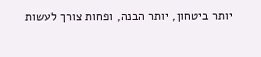יותר ביטחון, יותר הבנה, ופחות צורך לעשות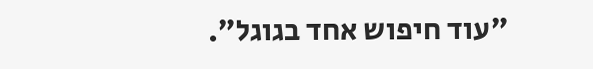״עוד חיפוש אחד בגוגל״.